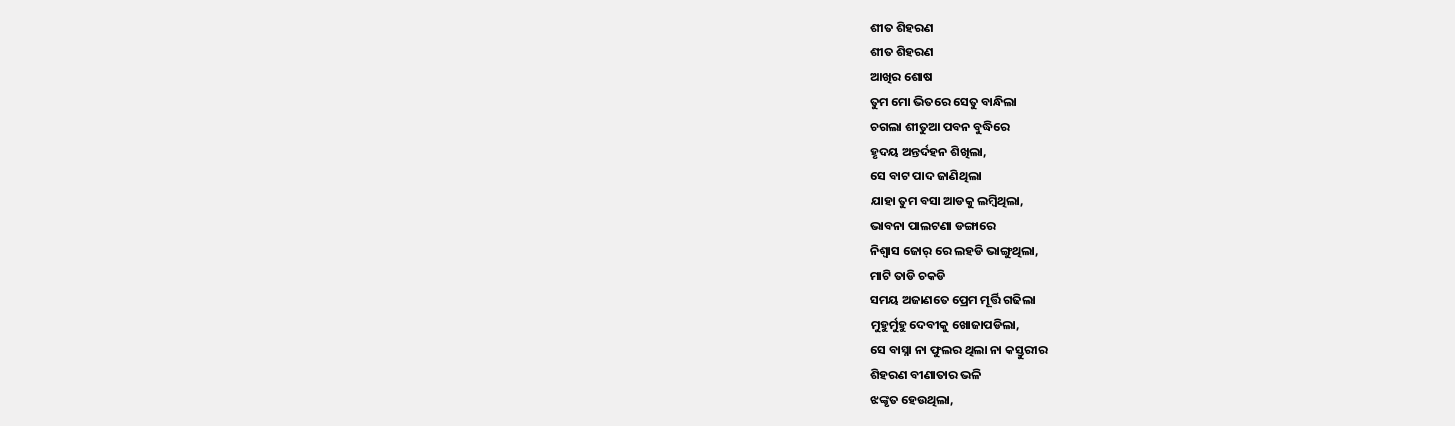ଶୀତ ଶିହରଣ
ଶୀତ ଶିହରଣ
ଆଖିର ଶୋଷ
ତୁମ ମୋ ଭିତରେ ସେତୁ ବାନ୍ଧିଲା
ଚଗଲା ଶୀତୁଆ ପବନ ବୁଦ୍ଧିରେ
ହୃଦୟ ଅନ୍ତର୍ଦହନ ଶିଖିଲା,
ସେ ବାଟ ପାଦ ଜାଣିଥିଲା
ଯାହା ତୁମ ବସା ଆଡକୁ ଲମ୍ବିଥିଲା,
ଭାବନା ପାଲଟଣା ଡଙ୍ଗାରେ
ନିଶ୍ବାସ ଜୋର୍ ରେ ଲହଡି ଭାଙ୍ଗୁଥିଲା,
ମାଟି ତାଡି ଚକଡି
ସମୟ ଅଜାଣତେ ପ୍ରେମ ମୂର୍ତ୍ତି ଗଢିଲା
ମୁହୁର୍ମୁହୁ ଦେବୀକୁ ଖୋଜାପଡିଲା,
ସେ ବାସ୍ନା ନା ଫୁଲର ଥିଲା ନା କସ୍ତୁରୀର
ଶିହରଣ ବୀଣାତାର ଭଳି
ଝଙ୍କୃତ ହେଉଥିଲା,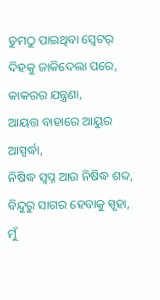ତୁମଠୁ ପାଇଥିବା ସ୍ବେଟର୍
ଦିହକୁ ଜାକିଦେଲା ପରେ,
କାକରର ଯନ୍ତ୍ରଣା,
ଆୟତ୍ତ ବାହାରେ ଆୟୁର ଆସ୍ପର୍ଦ୍ଧା,
ନିଷିଦ୍ଧ ସ୍ବପ୍ନ ଆଉ ନିଷିଦ୍ଧ ଶବ୍ଦ,
ବିନ୍ଦୁରୁ ସାଗର ହେବାକୁ ସ୍ପୃହା,
ମୁଁ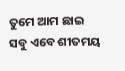ତୁମେ ଆମ ଛାଇ
ସବୁ ଏବେ ଶୀତମୟ